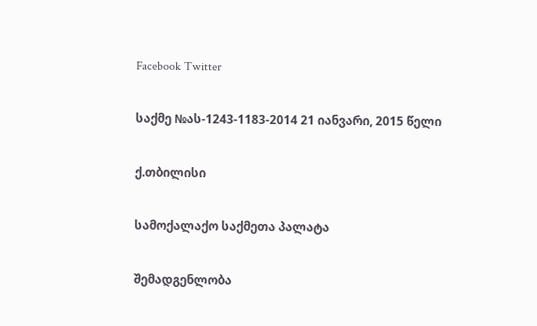Facebook Twitter

საქმე №ას-1243-1183-2014 21 იანვარი, 2015 წელი

ქ.თბილისი

სამოქალაქო საქმეთა პალატა

შემადგენლობა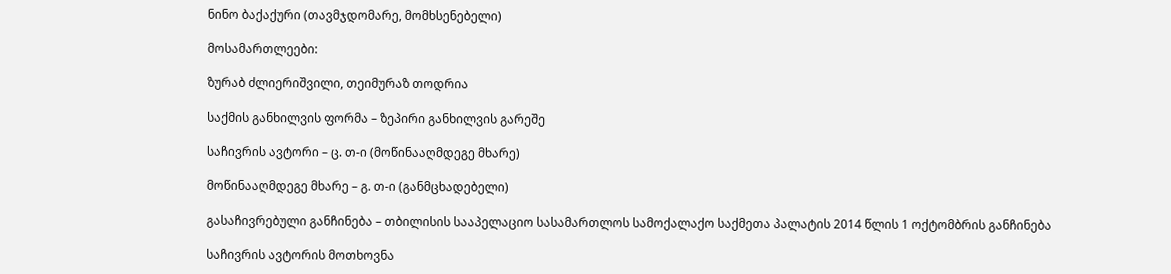ნინო ბაქაქური (თავმჯდომარე, მომხსენებელი)

მოსამართლეები:

ზურაბ ძლიერიშვილი, თეიმურაზ თოდრია

საქმის განხილვის ფორმა – ზეპირი განხილვის გარეშე

საჩივრის ავტორი – ც. თ-ი (მოწინააღმდეგე მხარე)

მოწინააღმდეგე მხარე – გ. თ-ი (განმცხადებელი)

გასაჩივრებული განჩინება – თბილისის სააპელაციო სასამართლოს სამოქალაქო საქმეთა პალატის 2014 წლის 1 ოქტომბრის განჩინება

საჩივრის ავტორის მოთხოვნა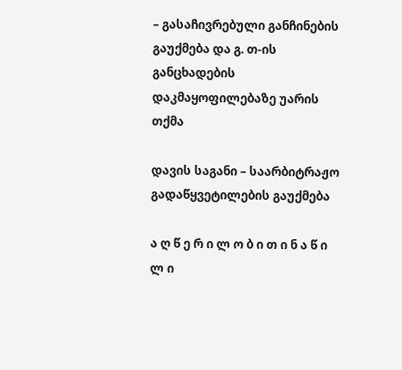– გასაჩივრებული განჩინების გაუქმება და გ. თ-ის განცხადების დაკმაყოფილებაზე უარის თქმა

დავის საგანი – საარბიტრაჟო გადაწყვეტილების გაუქმება

ა ღ წ ე რ ი ლ ო ბ ი თ ი ნ ა წ ი ლ ი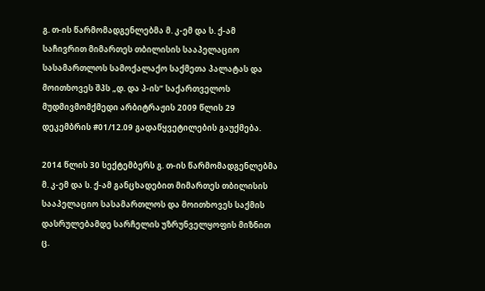გ. თ-ის წარმომადგენლებმა მ. კ-ემ და ს. ქ-ამ საჩივრით მიმართეს თბილისის სააპელაციო სასამართლოს სამოქალაქო საქმეთა პალატას და მოითხოვეს შპს „დ. და პ-ის“ საქართველოს მუდმივმომქმედი არბიტრაჟის 2009 წლის 29 დეკემბრის #01/12.09 გადაწყვეტილების გაუქმება.

2014 წლის 30 სექტემბერს გ. თ-ის წარმომადგენლებმა მ. კ-ემ და ს. ქ-ამ განცხადებით მიმართეს თბილისის სააპელაციო სასამართლოს და მოითხოვეს საქმის დასრულებამდე სარჩელის უზრუნველყოფის მიზნით ც.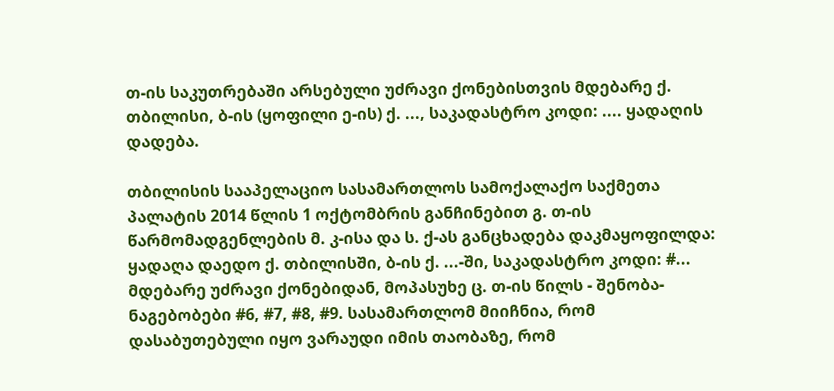თ-ის საკუთრებაში არსებული უძრავი ქონებისთვის მდებარე ქ. თბილისი, ბ-ის (ყოფილი ე-ის) ქ. ..., საკადასტრო კოდი: .... ყადაღის დადება.

თბილისის სააპელაციო სასამართლოს სამოქალაქო საქმეთა პალატის 2014 წლის 1 ოქტომბრის განჩინებით გ. თ-ის წარმომადგენლების მ. კ-ისა და ს. ქ-ას განცხადება დაკმაყოფილდა: ყადაღა დაედო ქ. თბილისში, ბ-ის ქ. ...-ში, საკადასტრო კოდი: #... მდებარე უძრავი ქონებიდან, მოპასუხე ც. თ-ის წილს - შენობა-ნაგებობები #6, #7, #8, #9. სასამართლომ მიიჩნია, რომ დასაბუთებული იყო ვარაუდი იმის თაობაზე, რომ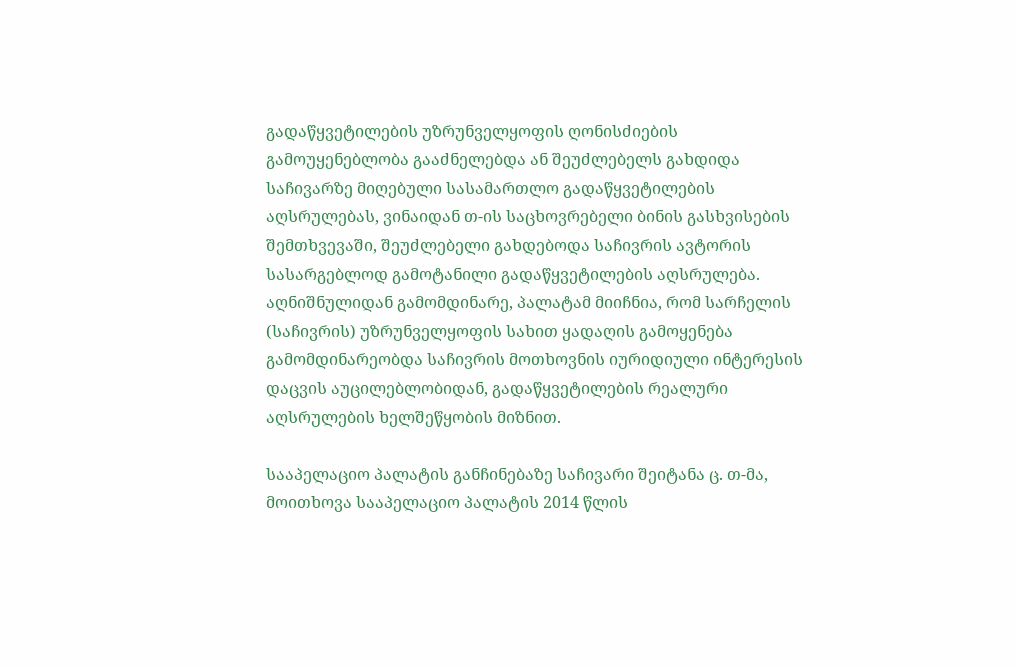გადაწყვეტილების უზრუნველყოფის ღონისძიების გამოუყენებლობა გააძნელებდა ან შეუძლებელს გახდიდა საჩივარზე მიღებული სასამართლო გადაწყვეტილების აღსრულებას, ვინაიდან თ-ის საცხოვრებელი ბინის გასხვისების შემთხვევაში, შეუძლებელი გახდებოდა საჩივრის ავტორის სასარგებლოდ გამოტანილი გადაწყვეტილების აღსრულება. აღნიშნულიდან გამომდინარე, პალატამ მიიჩნია, რომ სარჩელის (საჩივრის) უზრუნველყოფის სახით ყადაღის გამოყენება გამომდინარეობდა საჩივრის მოთხოვნის იურიდიული ინტერესის დაცვის აუცილებლობიდან, გადაწყვეტილების რეალური აღსრულების ხელშეწყობის მიზნით.

სააპელაციო პალატის განჩინებაზე საჩივარი შეიტანა ც. თ-მა, მოითხოვა სააპელაციო პალატის 2014 წლის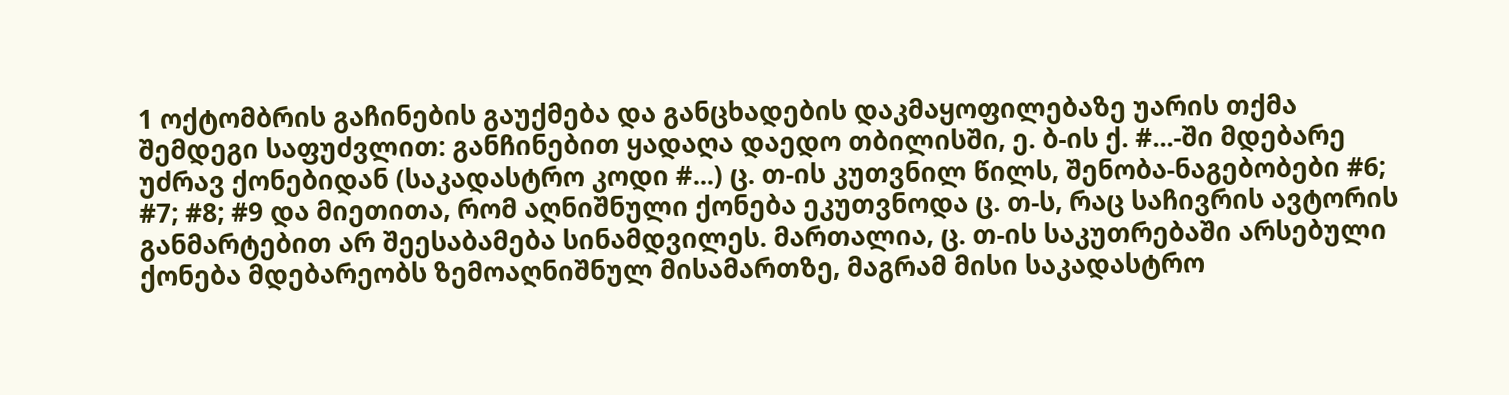1 ოქტომბრის გაჩინების გაუქმება და განცხადების დაკმაყოფილებაზე უარის თქმა შემდეგი საფუძვლით: განჩინებით ყადაღა დაედო თბილისში, ე. ბ-ის ქ. #...-ში მდებარე უძრავ ქონებიდან (საკადასტრო კოდი #...) ც. თ-ის კუთვნილ წილს, შენობა-ნაგებობები #6; #7; #8; #9 და მიეთითა, რომ აღნიშნული ქონება ეკუთვნოდა ც. თ-ს, რაც საჩივრის ავტორის განმარტებით არ შეესაბამება სინამდვილეს. მართალია, ც. თ-ის საკუთრებაში არსებული ქონება მდებარეობს ზემოაღნიშნულ მისამართზე, მაგრამ მისი საკადასტრო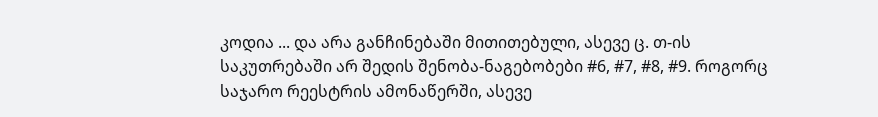კოდია ... და არა განჩინებაში მითითებული, ასევე ც. თ-ის საკუთრებაში არ შედის შენობა-ნაგებობები #6, #7, #8, #9. როგორც საჯარო რეესტრის ამონაწერში, ასევე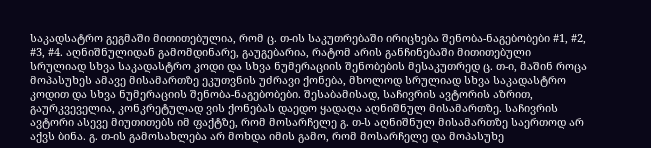საკადსატრო გეგმაში მითითებულია, რომ ც. თ-ის საკუთრებაში ირიცხება შენობა-ნაგებობები #1, #2, #3, #4. აღნიშნულიდან გამომდინარე, გაუგებარია, რატომ არის განჩინებაში მითითებული სრულიად სხვა საკადასტრო კოდი და სხვა ნუმერაციის შენობების მესაკუთრედ ც. თ-ი, მაშინ როცა მოპასუხეს ამავე მისამართზე ეკუთვნის უძრავი ქონება, მხოლოდ სრულიად სხვა საკადასტრო კოდით და სხვა ნუმერაციის შენობა-ნაგებობები. შესაბამისად, საჩივრის ავტორის აზრით, გაურკვეველია, კონკრეტულად ვის ქონებას დაედო ყადაღა აღნიშნულ მისამართზე. საჩივრის ავტორი ასევე მიუთითებს იმ ფაქტზე, რომ მოსარჩელე გ. თ-ს აღნიშნულ მისამართზე საერთოდ არ აქვს ბინა. გ. თ-ის გამოსახლება არ მოხდა იმის გამო, რომ მოსარჩელე და მოპასუხე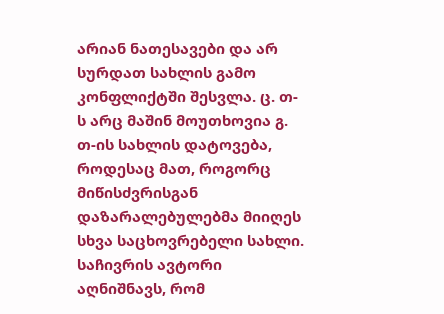არიან ნათესავები და არ სურდათ სახლის გამო კონფლიქტში შესვლა. ც. თ-ს არც მაშინ მოუთხოვია გ. თ-ის სახლის დატოვება, როდესაც მათ, როგორც მიწისძვრისგან დაზარალებულებმა მიიღეს სხვა საცხოვრებელი სახლი. საჩივრის ავტორი აღნიშნავს, რომ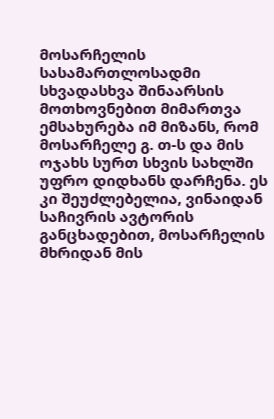მოსარჩელის სასამართლოსადმი სხვადასხვა შინაარსის მოთხოვნებით მიმართვა ემსახურება იმ მიზანს, რომ მოსარჩელე გ. თ-ს და მის ოჯახს სურთ სხვის სახლში უფრო დიდხანს დარჩენა. ეს კი შეუძლებელია, ვინაიდან საჩივრის ავტორის განცხადებით, მოსარჩელის მხრიდან მის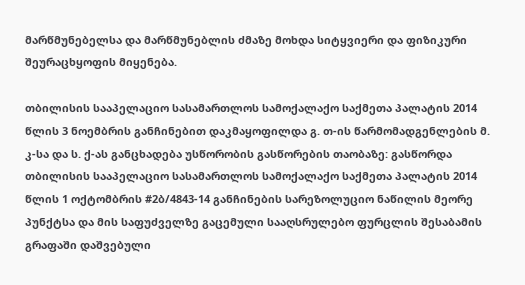მარწმუნებელსა და მარწმუნებლის ძმაზე მოხდა სიტყვიერი და ფიზიკური შეურაცხყოფის მიყენება.

თბილისის სააპელაციო სასამართლოს სამოქალაქო საქმეთა პალატის 2014 წლის 3 ნოემბრის განჩინებით დაკმაყოფილდა გ. თ-ის წარმომადგენლების მ. კ-სა და ს. ქ-ას განცხადება უსწორობის გასწორების თაობაზე: გასწორდა თბილისის სააპელაციო სასამართლოს სამოქალაქო საქმეთა პალატის 2014 წლის 1 ოქტომბრის #2ბ/4843-14 განჩინების სარეზოლუციო ნაწილის მეორე პუნქტსა და მის საფუძველზე გაცემული სააღსრულებო ფურცლის შესაბამის გრაფაში დაშვებული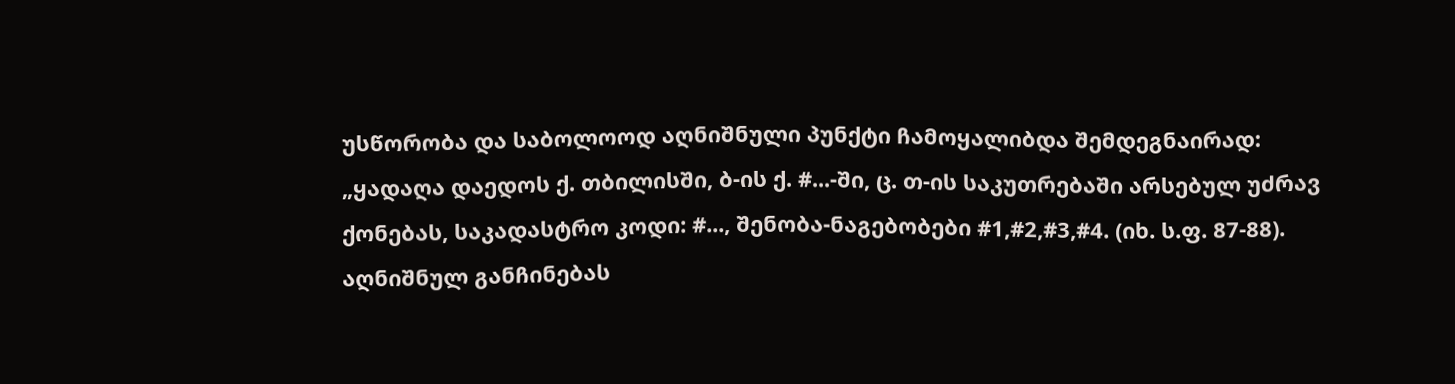უსწორობა და საბოლოოდ აღნიშნული პუნქტი ჩამოყალიბდა შემდეგნაირად: „ყადაღა დაედოს ქ. თბილისში, ბ-ის ქ. #...-ში, ც. თ-ის საკუთრებაში არსებულ უძრავ ქონებას, საკადასტრო კოდი: #..., შენობა-ნაგებობები #1,#2,#3,#4. (იხ. ს.ფ. 87-88). აღნიშნულ განჩინებას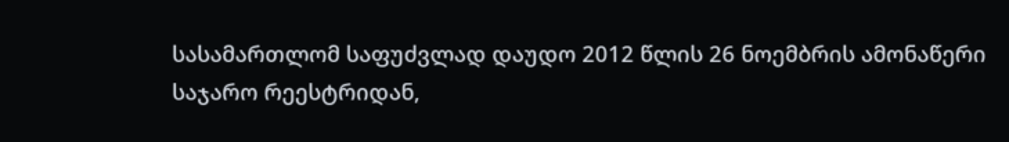სასამართლომ საფუძვლად დაუდო 2012 წლის 26 ნოემბრის ამონაწერი საჯარო რეესტრიდან,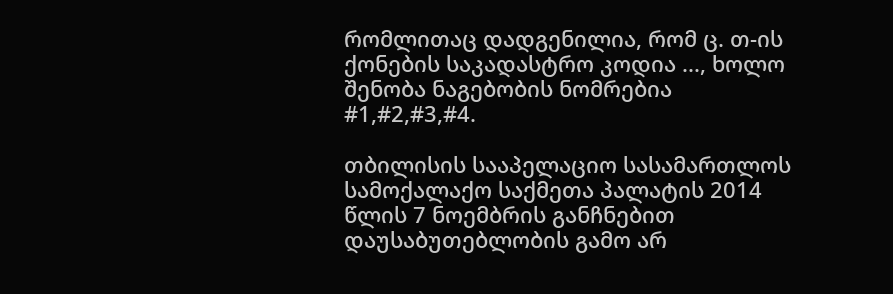რომლითაც დადგენილია, რომ ც. თ-ის ქონების საკადასტრო კოდია ..., ხოლო შენობა ნაგებობის ნომრებია #1,#2,#3,#4.

თბილისის სააპელაციო სასამართლოს სამოქალაქო საქმეთა პალატის 2014 წლის 7 ნოემბრის განჩნებით დაუსაბუთებლობის გამო არ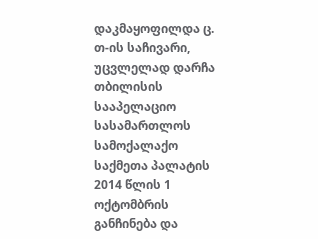დაკმაყოფილდა ც. თ-ის საჩივარი, უცვლელად დარჩა თბილისის სააპელაციო სასამართლოს სამოქალაქო საქმეთა პალატის 2014 წლის 1 ოქტომბრის განჩინება და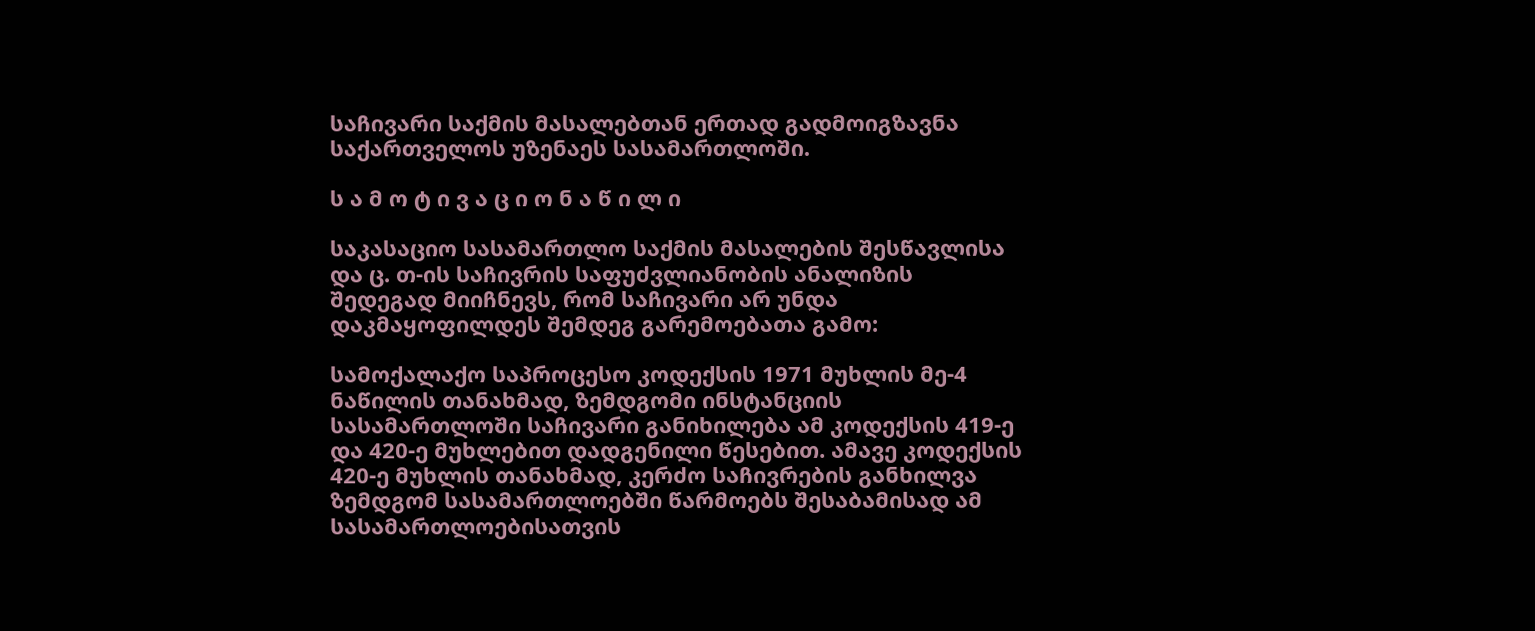საჩივარი საქმის მასალებთან ერთად გადმოიგზავნა საქართველოს უზენაეს სასამართლოში.

ს ა მ ო ტ ი ვ ა ც ი ო ნ ა წ ი ლ ი

საკასაციო სასამართლო საქმის მასალების შესწავლისა და ც. თ-ის საჩივრის საფუძვლიანობის ანალიზის შედეგად მიიჩნევს, რომ საჩივარი არ უნდა დაკმაყოფილდეს შემდეგ გარემოებათა გამო:

სამოქალაქო საპროცესო კოდექსის 1971 მუხლის მე-4 ნაწილის თანახმად, ზემდგომი ინსტანციის სასამართლოში საჩივარი განიხილება ამ კოდექსის 419-ე და 420-ე მუხლებით დადგენილი წესებით. ამავე კოდექსის 420-ე მუხლის თანახმად, კერძო საჩივრების განხილვა ზემდგომ სასამართლოებში წარმოებს შესაბამისად ამ სასამართლოებისათვის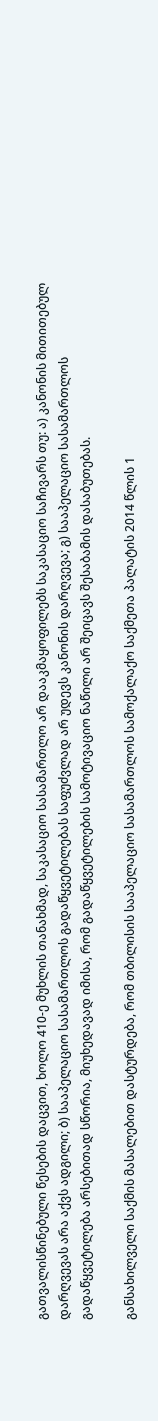გათვალისწინებული წესების დაცვით, ხოლო 410-ე მუხლის თანახმად, საკასაციო სასამართლო არ დააკმაყოფილებს საკასაციო საჩივარს თუ: ა) კანონის მითითებულ დარღვევას არა აქვს ადგილი; ბ) სააპელაციო სასამართლოს გადაწყვეტილებას საფუძვლად არ უდევს კანონის დარღვევა; გ) სააპელაციო სასამართლოს გადაწყვეტილება არსებითად სწორია, მიუხედავად იმისა, რომ გადაწყვეტილების სამოტივაციო ნაწილი არ შეიცავს შესაბამის დასაბუთებას.

განსახილველი საქმის მასალებით დასტურდება, რომ თბილისის სააპელაციო სასამართლოს სამოქალაქო საქმეთა პალატის 2014 წლის 1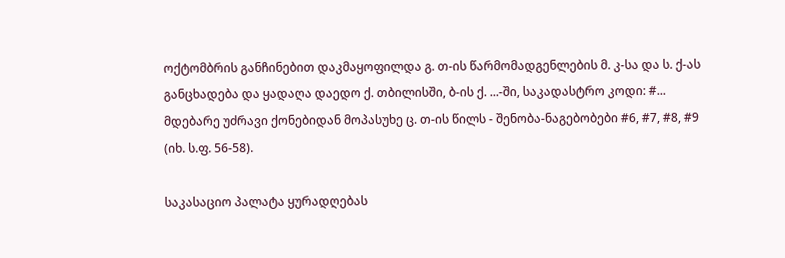ოქტომბრის განჩინებით დაკმაყოფილდა გ. თ-ის წარმომადგენლების მ. კ-სა და ს. ქ-ას განცხადება და ყადაღა დაედო ქ. თბილისში, ბ-ის ქ. ...-ში, საკადასტრო კოდი: #... მდებარე უძრავი ქონებიდან მოპასუხე ც. თ-ის წილს - შენობა-ნაგებობები #6, #7, #8, #9 (იხ. ს.ფ. 56-58).

საკასაციო პალატა ყურადღებას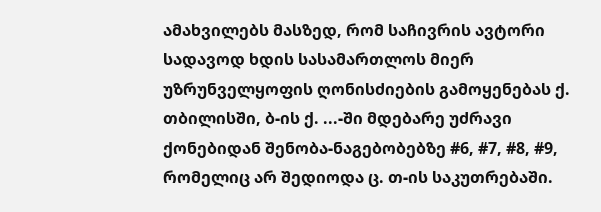ამახვილებს მასზედ, რომ საჩივრის ავტორი სადავოდ ხდის სასამართლოს მიერ უზრუნველყოფის ღონისძიების გამოყენებას ქ. თბილისში, ბ-ის ქ. ...-ში მდებარე უძრავი ქონებიდან შენობა-ნაგებობებზე #6, #7, #8, #9, რომელიც არ შედიოდა ც. თ-ის საკუთრებაში.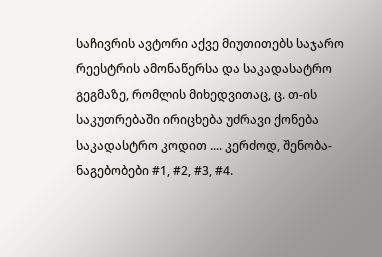საჩივრის ავტორი აქვე მიუთითებს საჯარო რეესტრის ამონაწერსა და საკადასატრო გეგმაზე, რომლის მიხედვითაც, ც. თ-ის საკუთრებაში ირიცხება უძრავი ქონება საკადასტრო კოდით .... კერძოდ, შენობა-ნაგებობები #1, #2, #3, #4.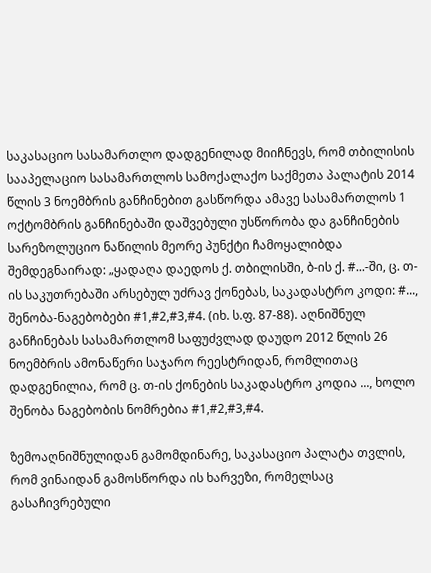საკასაციო სასამართლო დადგენილად მიიჩნევს, რომ თბილისის სააპელაციო სასამართლოს სამოქალაქო საქმეთა პალატის 2014 წლის 3 ნოემბრის განჩინებით გასწორდა ამავე სასამართლოს 1 ოქტომბრის განჩინებაში დაშვებული უსწორობა და განჩინების სარეზოლუციო ნაწილის მეორე პუნქტი ჩამოყალიბდა შემდეგნაირად: „ყადაღა დაედოს ქ. თბილისში, ბ-ის ქ. #...-ში, ც. თ-ის საკუთრებაში არსებულ უძრავ ქონებას, საკადასტრო კოდი: #..., შენობა-ნაგებობები #1,#2,#3,#4. (იხ. ს.ფ. 87-88). აღნიშნულ განჩინებას სასამართლომ საფუძვლად დაუდო 2012 წლის 26 ნოემბრის ამონაწერი საჯარო რეესტრიდან, რომლითაც დადგენილია, რომ ც. თ-ის ქონების საკადასტრო კოდია ..., ხოლო შენობა ნაგებობის ნომრებია #1,#2,#3,#4.

ზემოაღნიშნულიდან გამომდინარე, საკასაციო პალატა თვლის, რომ ვინაიდან გამოსწორდა ის ხარვეზი, რომელსაც გასაჩივრებული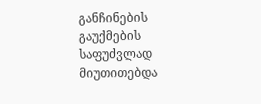განჩინების გაუქმების საფუძვლად მიუთითებდა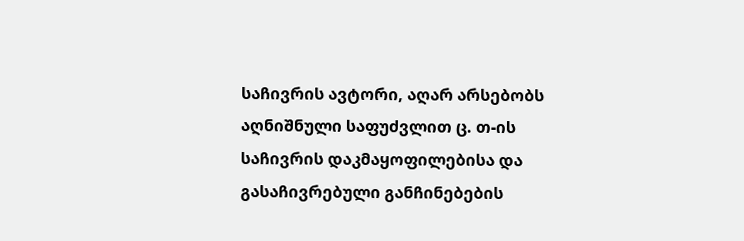საჩივრის ავტორი, აღარ არსებობს აღნიშნული საფუძვლით ც. თ-ის საჩივრის დაკმაყოფილებისა და გასაჩივრებული განჩინებების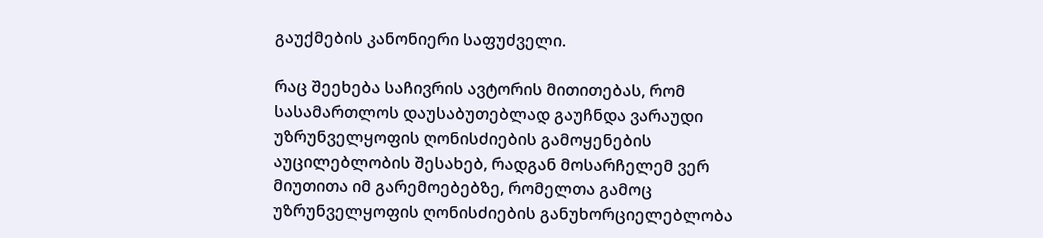გაუქმების კანონიერი საფუძველი.

რაც შეეხება საჩივრის ავტორის მითითებას, რომ სასამართლოს დაუსაბუთებლად გაუჩნდა ვარაუდი უზრუნველყოფის ღონისძიების გამოყენების აუცილებლობის შესახებ, რადგან მოსარჩელემ ვერ მიუთითა იმ გარემოებებზე, რომელთა გამოც უზრუნველყოფის ღონისძიების განუხორციელებლობა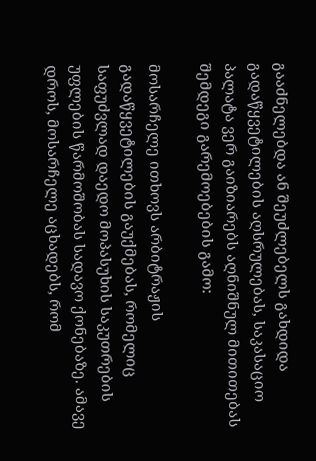გააძნელებდა ან შეუძლებელს გახდიდა გადაწყვეტილების აღსრულებას, საკასაციო პალატა ვერ გაიზიარებს აღნიშნულ მითითებას შემდეგი გარემოებების გამო:

მოსარჩელე ითხოვს არბიტრაჟის გადაწყვეტილების გაუქმებას, რომელიც საფუძვლად დაედო მოპასუხის საკუთრების უფლების წარმოშობას სადავო ქონებაზე. ამავე დროს, მოსარჩელე აცხადებს, რომ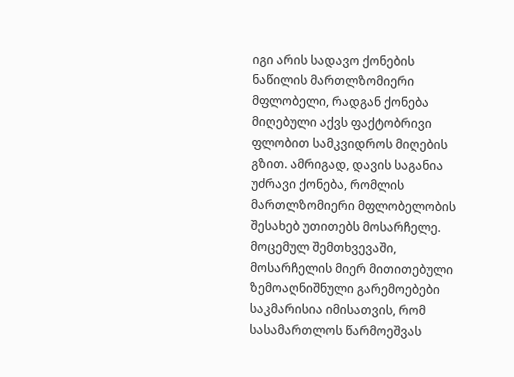იგი არის სადავო ქონების ნაწილის მართლზომიერი მფლობელი, რადგან ქონება მიღებული აქვს ფაქტობრივი ფლობით სამკვიდროს მიღების გზით. ამრიგად, დავის საგანია უძრავი ქონება, რომლის მართლზომიერი მფლობელობის შესახებ უთითებს მოსარჩელე. მოცემულ შემთხვევაში, მოსარჩელის მიერ მითითებული ზემოაღნიშნული გარემოებები საკმარისია იმისათვის, რომ სასამართლოს წარმოეშვას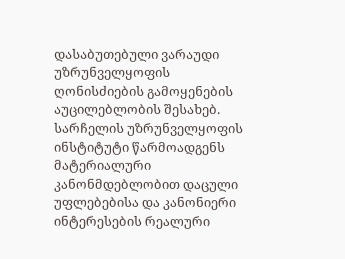დასაბუთებული ვარაუდი უზრუნველყოფის ღონისძიების გამოყენების აუცილებლობის შესახებ. სარჩელის უზრუნველყოფის ინსტიტუტი წარმოადგენს მატერიალური კანონმდებლობით დაცული უფლებებისა და კანონიერი ინტერესების რეალური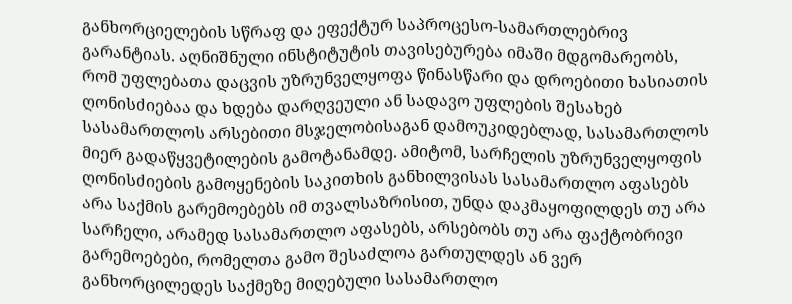განხორციელების სწრაფ და ეფექტურ საპროცესო-სამართლებრივ გარანტიას. აღნიშნული ინსტიტუტის თავისებურება იმაში მდგომარეობს, რომ უფლებათა დაცვის უზრუნველყოფა წინასწარი და დროებითი ხასიათის ღონისძიებაა და ხდება დარღვეული ან სადავო უფლების შესახებ სასამართლოს არსებითი მსჯელობისაგან დამოუკიდებლად, სასამართლოს მიერ გადაწყვეტილების გამოტანამდე. ამიტომ, სარჩელის უზრუნველყოფის ღონისძიების გამოყენების საკითხის განხილვისას სასამართლო აფასებს არა საქმის გარემოებებს იმ თვალსაზრისით, უნდა დაკმაყოფილდეს თუ არა სარჩელი, არამედ სასამართლო აფასებს, არსებობს თუ არა ფაქტობრივი გარემოებები, რომელთა გამო შესაძლოა გართულდეს ან ვერ განხორცილედეს საქმეზე მიღებული სასამართლო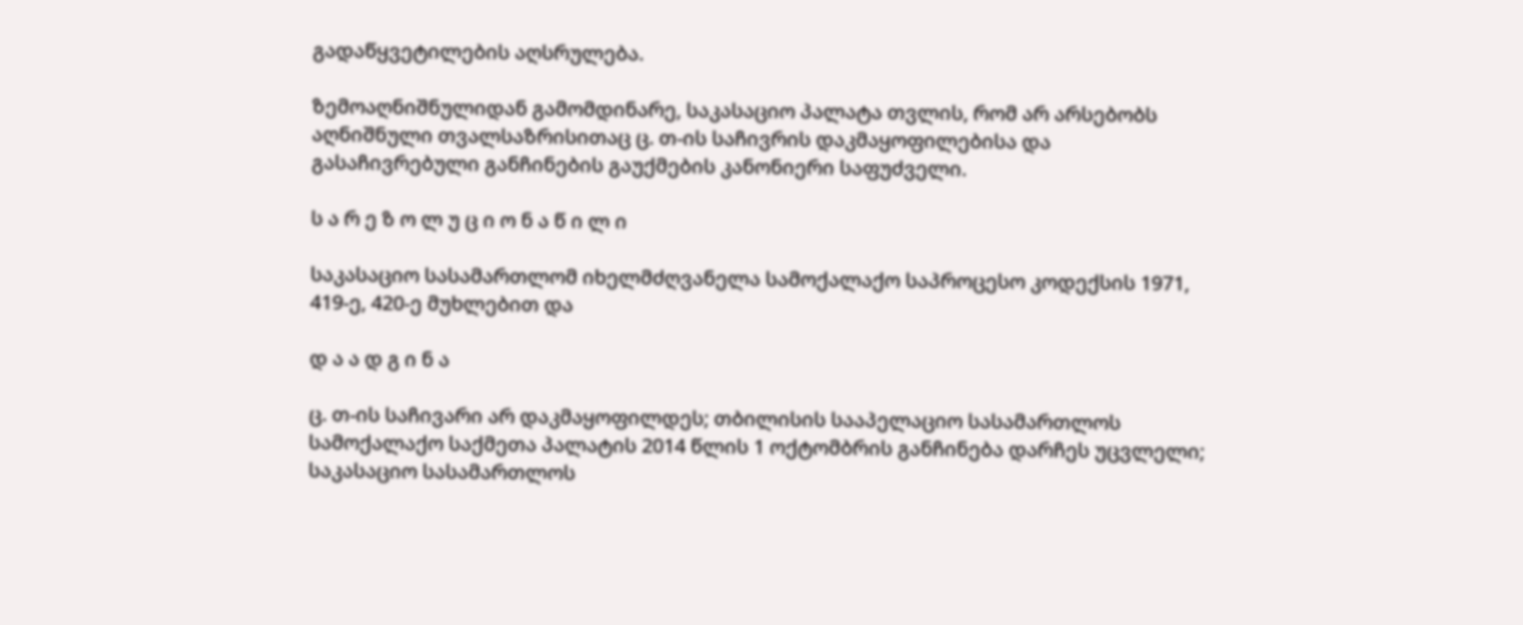გადაწყვეტილების აღსრულება.

ზემოაღნიშნულიდან გამომდინარე, საკასაციო პალატა თვლის, რომ არ არსებობს აღნიშნული თვალსაზრისითაც ც. თ-ის საჩივრის დაკმაყოფილებისა და გასაჩივრებული განჩინების გაუქმების კანონიერი საფუძველი.

ს ა რ ე ზ ო ლ უ ც ი ო ნ ა წ ი ლ ი

საკასაციო სასამართლომ იხელმძღვანელა სამოქალაქო საპროცესო კოდექსის 1971, 419-ე, 420-ე მუხლებით და

დ ა ა დ გ ი ნ ა

ც. თ-ის საჩივარი არ დაკმაყოფილდეს; თბილისის სააპელაციო სასამართლოს სამოქალაქო საქმეთა პალატის 2014 წლის 1 ოქტომბრის განჩინება დარჩეს უცვლელი; საკასაციო სასამართლოს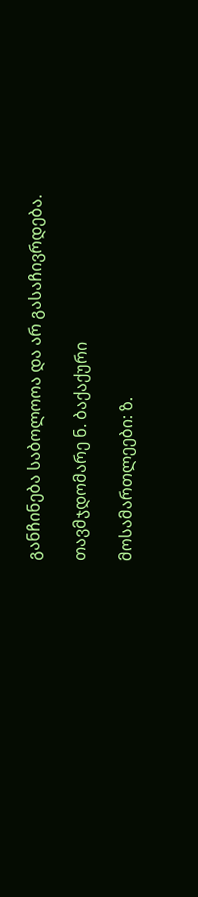განჩინება საბოლოოა და არ გასაჩივრდება.

თავმჯდომარე ნ. ბაქაქური

მოსამართლეები: ზ.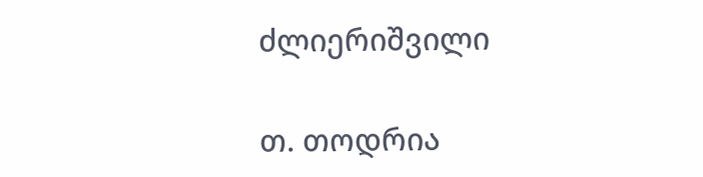ძლიერიშვილი

თ. თოდრია